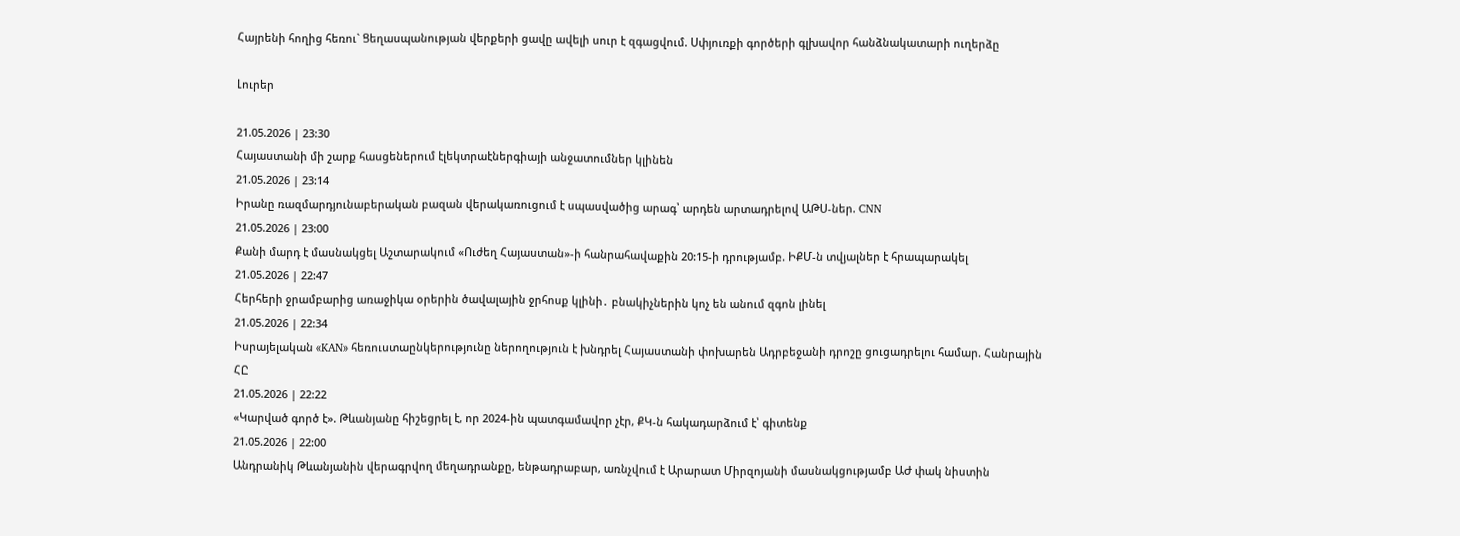Հայրենի հողից հեռու` Ցեղասպանության վերքերի ցավը ավելի սուր է զգացվում. Սփյուռքի գործերի գլխավոր հանձնակատարի ուղերձը

Լուրեր

21.05.2026 | 23:30
Հայաստանի մի շարք հասցեներում էլեկտրաէներգիայի անջատումներ կլինեն
21.05.2026 | 23:14
Իրանը ռազմարդյունաբերական բազան վերակառուցում է սպասվածից արագ՝ արդեն արտադրելով ԱԹՍ-ներ. CNN
21.05.2026 | 23:00
Քանի մարդ է մասնակցել Աշտարակում «Ուժեղ Հայաստան»-ի հանրահավաքին 20:15-ի դրությամբ. ԻՔՄ-ն տվյալներ է հրապարակել
21.05.2026 | 22:47
Հերհերի ջրամբարից առաջիկա օրերին ծավալային ջրհոսք կլինի․ բնակիչներին կոչ են անում զգոն լինել
21.05.2026 | 22:34
Իսրայելական «KAN» հեռուստաընկերությունը ներողություն է խնդրել Հայաստանի փոխարեն Ադրբեջանի դրոշը ցուցադրելու համար. Հանրային ՀԸ
21.05.2026 | 22:22
«Կարված գործ է». Թևանյանը հիշեցրել է, որ 2024-ին պատգամավոր չէր, ՔԿ-ն հակադարձում է՝ գիտենք
21.05.2026 | 22:00
Անդրանիկ Թևանյանին վերագրվող մեղադրանքը, ենթադրաբար, առնչվում է Արարատ Միրզոյանի մասնակցությամբ ԱԺ փակ նիստին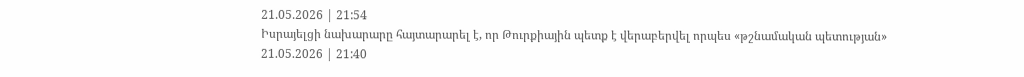21.05.2026 | 21:54
Իսրայելցի նախարարը հայտարարել է, որ Թուրքիային պետք է վերաբերվել որպես «թշնամական պետության»
21.05.2026 | 21:40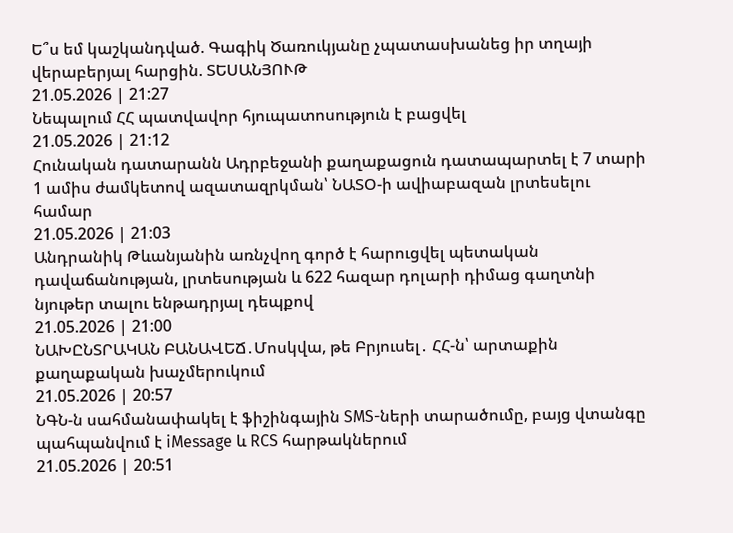Ե՞ս եմ կաշկանդված. Գագիկ Ծառուկյանը չպատասխանեց իր տղայի վերաբերյալ հարցին. ՏԵՍԱՆՅՈՒԹ
21.05.2026 | 21:27
Նեպալում ՀՀ պատվավոր հյուպատոսություն է բացվել
21.05.2026 | 21:12
Հունական դատարանն Ադրբեջանի քաղաքացուն դատապարտել է 7 տարի 1 ամիս ժամկետով ազատազրկման՝ ՆԱՏՕ-ի ավիաբազան լրտեսելու համար
21.05.2026 | 21:03
Անդրանիկ Թևանյանին առնչվող գործ է հարուցվել պետական դավաճանության, լրտեսության և 622 հազար դոլարի դիմաց գաղտնի նյութեր տալու ենթադրյալ դեպքով
21.05.2026 | 21:00
ՆԱԽԸՆՏՐԱԿԱՆ ԲԱՆԱՎԵՃ․Մոսկվա, թե Բրյուսել․ ՀՀ-ն՝ արտաքին քաղաքական խաչմերուկում
21.05.2026 | 20:57
ՆԳՆ-ն սահմանափակել է ֆիշինգային SMS-ների տարածումը, բայց վտանգը պահպանվում է iMessage և RCS հարթակներում
21.05.2026 | 20:51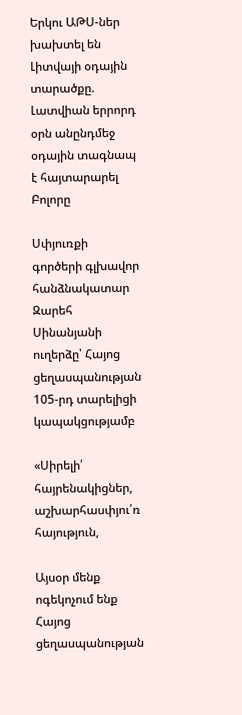Երկու ԱԹՍ-ներ խախտել են Լիտվայի օդային տարածքը. Լատվիան երրորդ օրն անընդմեջ օդային տագնապ է հայտարարել
Բոլորը

Սփյուռքի գործերի գլխավոր հանձնակատար Զարեհ Սինանյանի ուղերձը՝ Հայոց ցեղասպանության 105-րդ տարելիցի կապակցությամբ

«Սիրելի՛ հայրենակիցներ, աշխարհասփյու՛ռ հայություն,

Այսօր մենք ոգեկոչում ենք Հայոց ցեղասպանության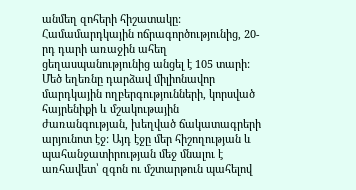անմեղ զոհերի հիշատակը: Համամարդկային ոճրագործությունից, 20-րդ դարի առաջին ահեղ ցեղասպանությունից անցել է 105 տարի: Մեծ եղեռնը դարձավ միլիոնավոր մարդկային ողբերգությունների, կորսված հայրենիքի և մշակութային ժառանգության, խեղված ճակատագրերի արյունոտ էջ: Այդ էջը մեր հիշողության և պահանջատիրության մեջ մնալու է առհավետ՝ զգոն ու մշտարթուն պահելով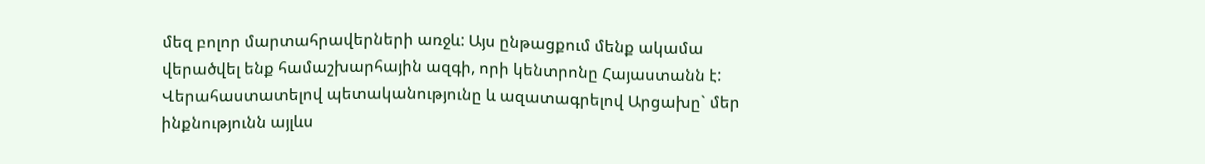մեզ բոլոր մարտահրավերների առջև: Այս ընթացքում մենք ակամա վերածվել ենք համաշխարհային ազգի, որի կենտրոնը Հայաստանն է: Վերահաստատելով պետականությունը և ազատագրելով Արցախը` մեր ինքնությունն այլևս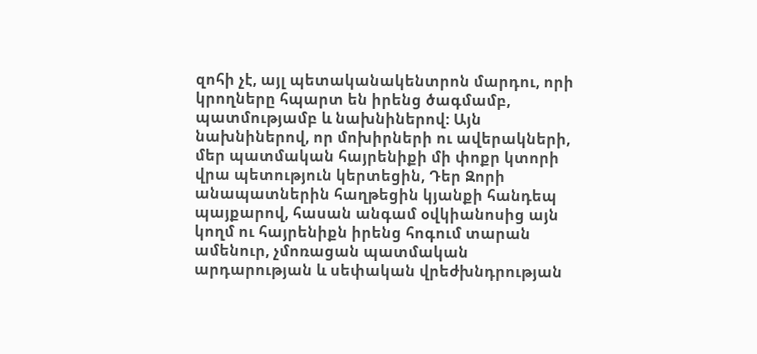զոհի չէ, այլ պետականակենտրոն մարդու, որի կրողները հպարտ են իրենց ծագմամբ, պատմությամբ և նախնիներով: Այն նախնիներով, որ մոխիրների ու ավերակների, մեր պատմական հայրենիքի մի փոքր կտորի վրա պետություն կերտեցին, Դեր Զորի անապատներին հաղթեցին կյանքի հանդեպ պայքարով, հասան անգամ օվկիանոսից այն կողմ ու հայրենիքն իրենց հոգում տարան ամենուր, չմոռացան պատմական արդարության և սեփական վրեժխնդրության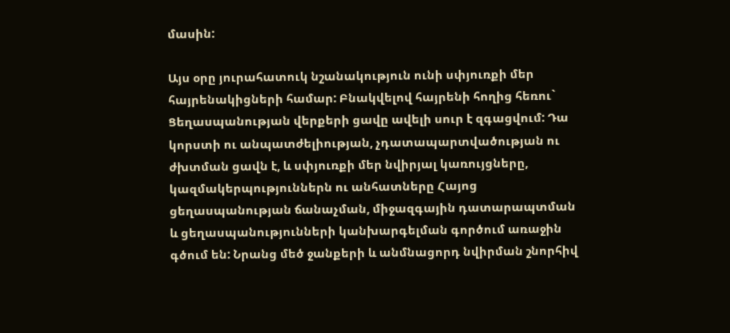մասին:

Այս օրը յուրահատուկ նշանակություն ունի սփյուռքի մեր հայրենակիցների համար: Բնակվելով հայրենի հողից հեռու` Ցեղասպանության վերքերի ցավը ավելի սուր է զգացվում: Դա կորստի ու անպատժելիության, չդատապարտվածության ու ժխտման ցավն է, և սփյուռքի մեր նվիրյալ կառույցները, կազմակերպություններն ու անհատները Հայոց ցեղասպանության ճանաչման, միջազգային դատարապտման և ցեղասպանությունների կանխարգելման գործում առաջին գծում են: Նրանց մեծ ջանքերի և անմնացորդ նվիրման շնորհիվ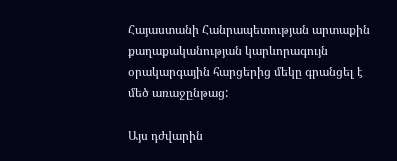Հայաստանի Հանրապետության արտաքին քաղաքականության կարևորագույն օրակարգային հարցերից մեկը գրանցել է մեծ առաջընթաց:

Այս դժվարին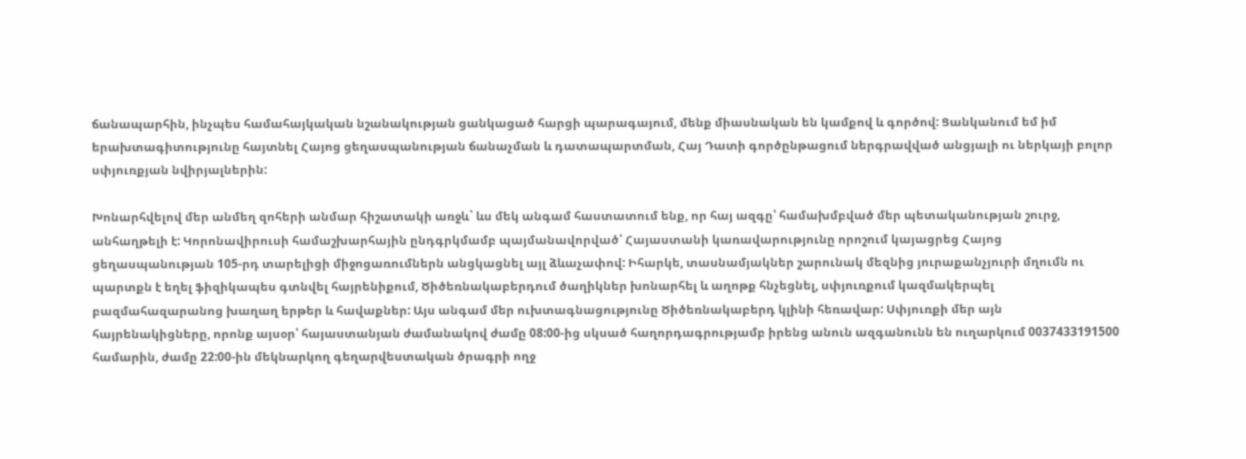ճանապարհին, ինչպես համահայկական նշանակության ցանկացած հարցի պարագայում, մենք միասնական են կամքով և գործով: Ցանկանում եմ իմ երախտագիտությունը հայտնել Հայոց ցեղասպանության ճանաչման և դատապարտման, Հայ Դատի գործընթացում ներգրավված անցյալի ու ներկայի բոլոր սփյուռքյան նվիրյալներին:

Խոնարհվելով մեր անմեղ զոհերի անմար հիշատակի առջև` ևս մեկ անգամ հաստատում ենք, որ հայ ազգը՝ համախմբված մեր պետականության շուրջ, անհաղթելի է: Կորոնավիրուսի համաշխարհային ընդգրկմամբ պայմանավորված՝ Հայաստանի կառավարությունը որոշում կայացրեց Հայոց ցեղասպանության 105-րդ տարելիցի միջոցառումներն անցկացնել այլ ձևաչափով: Իհարկե, տասնամյակներ շարունակ մեզնից յուրաքանչյուրի մղումն ու պարտքն է եղել ֆիզիկապես գտնվել հայրենիքում, Ծիծեռնակաբերդում ծաղիկներ խոնարհել և աղոթք հնչեցնել, սփյուռքում կազմակերպել բազմահազարանոց խաղաղ երթեր և հավաքներ: Այս անգամ մեր ուխտագնացությունը Ծիծեռնակաբերդ կլինի հեռավար: Սփյուռքի մեր այն հայրենակիցները, որոնք այսօր՝ հայաստանյան ժամանակով ժամը 08:00-ից սկսած հաղորդագրությամբ իրենց անուն ազգանունն են ուղարկում 0037433191500 համարին, ժամը 22:00-ին մեկնարկող գեղարվեստական ծրագրի ողջ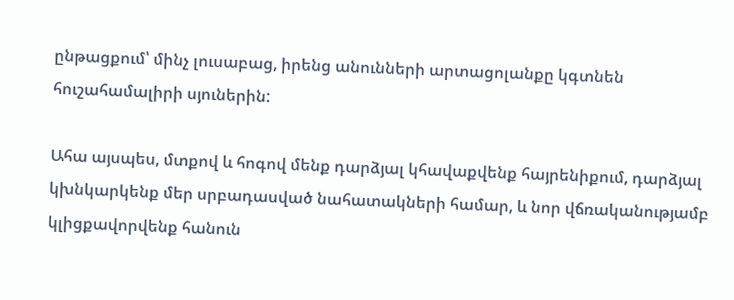ընթացքում՝ մինչ լուսաբաց, իրենց անունների արտացոլանքը կգտնեն հուշահամալիրի սյուներին:

Ահա այսպես, մտքով և հոգով մենք դարձյալ կհավաքվենք հայրենիքում, դարձյալ կխնկարկենք մեր սրբադասված նահատակների համար, և նոր վճռականությամբ կլիցքավորվենք հանուն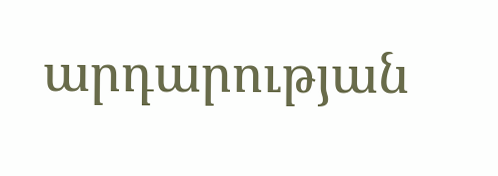արդարության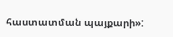հաստատման պայքարի»: